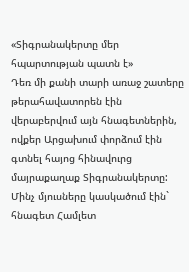«Տիգրանակերտը մեր հպարտության պատն է»
Դեռ մի քանի տարի առաջ շատերը թերահավատորեն էին վերաբերվում այն հնագետներին, ովքեր Արցախում փորձում էին գտնել հայոց հինավուրց մայրաքաղաք Տիգրանակերտը: Մինչ մյուսները կասկածում էին` հնագետ Համլետ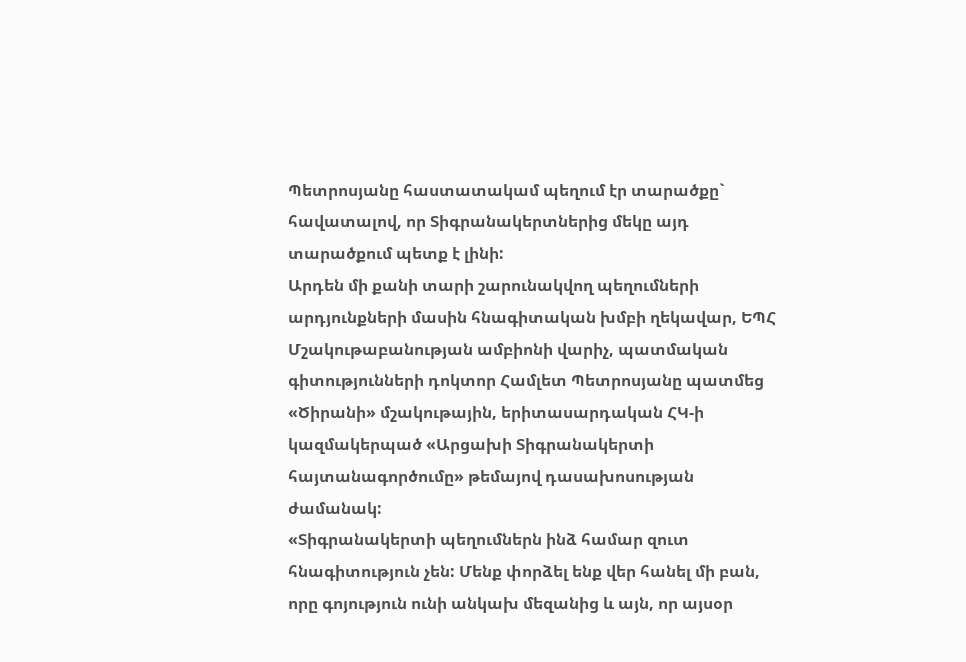Պետրոսյանը հաստատակամ պեղում էր տարածքը` հավատալով, որ Տիգրանակերտներից մեկը այդ տարածքում պետք է լինի:
Արդեն մի քանի տարի շարունակվող պեղումների արդյունքների մասին հնագիտական խմբի ղեկավար, ԵՊՀ Մշակութաբանության ամբիոնի վարիչ, պատմական գիտությունների դոկտոր Համլետ Պետրոսյանը պատմեց «Ծիրանի» մշակութային, երիտասարդական ՀԿ-ի կազմակերպած «Արցախի Տիգրանակերտի հայտանագործումը» թեմայով դասախոսության ժամանակ:
«Տիգրանակերտի պեղումներն ինձ համար զուտ հնագիտություն չեն: Մենք փորձել ենք վեր հանել մի բան, որը գոյություն ունի անկախ մեզանից և այն, որ այսօր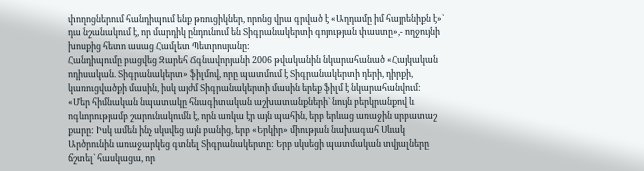փողոցներում հանդիպում ենք թռուցիկներ, որոնց վրա գրված է «Աղդամը իմ հայրենիքն է»` դա նշանակում է, որ մարդիկ ընդունում են Տիգրանակերտի գոյության փաստը»,- ողջույնի խոսքից հետո ասաց Համլետ Պետրոսյանը:
Հանդիպումը բացվեց Զարեհ Ճգնավորյանի 2006 թվականին նկարահանած «Հայկական ոդիսական. Տիգրանակերտ» ֆիլմով, որը պատմում է Տիգրանակերտի դերի, դիրքի, կառուցվածքի մասին, իսկ այժմ Տիգրանակերտի մասին երեք ֆիլմ է նկարահանվում:
«Մեր հիմնական նպատակը հնագիտական աշխատանքների` նույն բերկրանքով և ոգևորությամբ շարունակումն է, որն առկա էր այն պահին, երբ երևաց առաջին սրբատաշ քարը: Իսկ ամեն ինչ սկսվեց այն բանից, երբ «Երկիր» միության նախագահ Սևակ Արծրունին առաջարկեց գտնել Տիգրանակերտը: Երբ սկսեցի պատմական տվյալները ճշտել` հասկացա, որ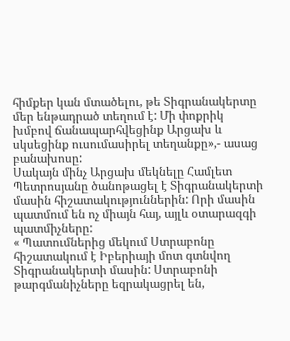հիմքեր կան մտածելու, թե Տիգրանակերտը մեր ենթադրած տեղում է: Մի փոքրիկ խմբով ճանապարհվեցինք Արցախ և սկսեցինք ուսումասիրել տեղանքը»,- ասաց բանախոսը:
Սակայն մինչ Արցախ մեկնելը Համլետ Պետրոսյանը ծանոթացել է Տիգրանակերտի մասին հիշատակություններին: Որի մասին պատմում են ոչ միայն հայ, այլև օտարազգի պատմիչները:
« Պատումներից մեկում Ստրաբոնը հիշատակում է Իբերիայի մոտ գտնվող Տիգրանակերտի մասին: Ստրաբոնի թարգմանիչները եզրակացրել են,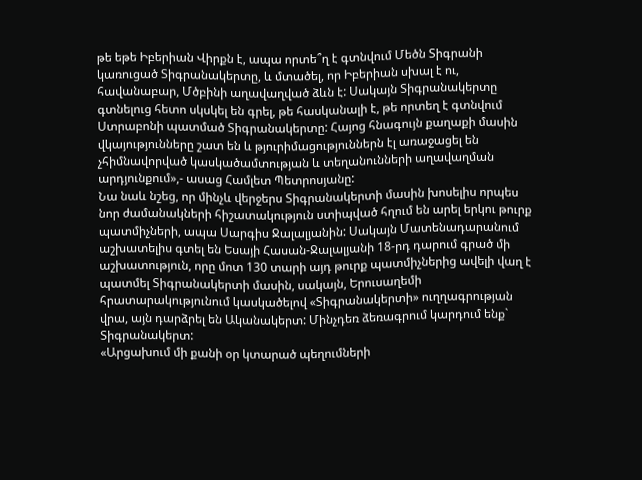թե եթե Իբերիան Վիրքն է, ապա որտե՞ղ է գտնվում Մեծն Տիգրանի կառուցած Տիգրանակերտը, և մտածել, որ Իբերիան սխալ է ու, հավանաբար, Մծբինի աղավաղված ձևն է: Սակայն Տիգրանակերտը գտնելուց հետո սկսկել են գրել, թե հասկանալի է, թե որտեղ է գտնվում Ստրաբոնի պատմած Տիգրանակերտը: Հայոց հնագույն քաղաքի մասին վկայությունները շատ են և թյուրիմացություններն էլ առաջացել են չհիմնավորված կասկածամտության և տեղանունների աղավաղման արդյունքում»,- ասաց Համլետ Պետրոսյանը:
Նա նաև նշեց, որ մինչև վերջերս Տիգրանակերտի մասին խոսելիս որպես նոր ժամանակների հիշատակություն ստիպված հղում են արել երկու թուրք պատմիչների, ապա Սարգիս Ջալալյանին: Սակայն Մատենադարանում աշխատելիս գտել են Եսայի Հասան-Ջալալյանի 18-րդ դարում գրած մի աշխատություն, որը մոտ 130 տարի այդ թուրք պատմիչներից ավելի վաղ է պատմել Տիգրանակերտի մասին, սակայն, Երուսաղեմի հրատարակությունում կասկածելով «Տիգրանակերտի» ուղղագրության վրա, այն դարձրել են Ականակերտ: Մինչդեռ ձեռագրում կարդում ենք` Տիգրանակերտ:
«Արցախում մի քանի օր կտարած պեղումների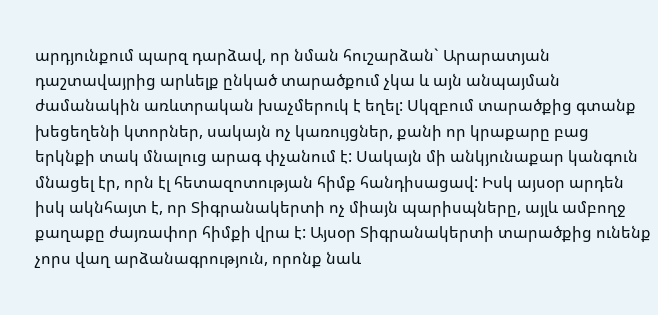արդյունքում պարզ դարձավ, որ նման հուշարձան` Արարատյան դաշտավայրից արևելք ընկած տարածքում չկա և այն անպայման ժամանակին առևտրական խաչմերուկ է եղել: Սկզբում տարածքից գտանք խեցեղենի կտորներ, սակայն ոչ կառույցներ, քանի որ կրաքարը բաց երկնքի տակ մնալուց արագ փչանում է: Սակայն մի անկյունաքար կանգուն մնացել էր, որն էլ հետազոտության հիմք հանդիսացավ: Իսկ այսօր արդեն իսկ ակնհայտ է, որ Տիգրանակերտի ոչ միայն պարիսպները, այլև ամբողջ քաղաքը ժայռափոր հիմքի վրա է: Այսօր Տիգրանակերտի տարածքից ունենք չորս վաղ արձանագրություն, որոնք նաև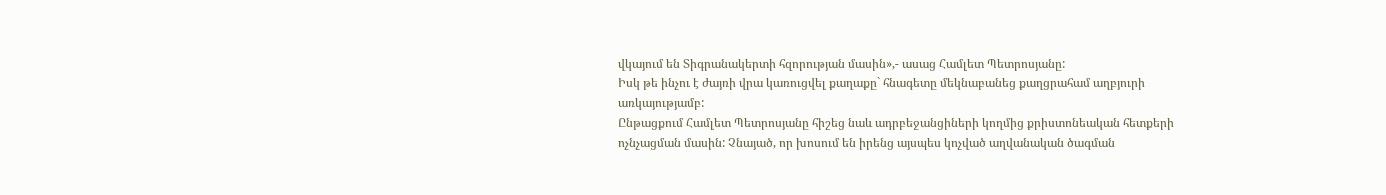վկայում են Տիգրանակերտի հզորության մասին»,- ասաց Համլետ Պետրոսյանը:
Իսկ թե ինչու է ժայռի վրա կառուցվել քաղաքը` հնագետը մեկնաբանեց քաղցրահամ աղբյուրի առկայությամբ:
Ընթացքում Համլետ Պետրոսյանը հիշեց նաև ադրբեջանցիների կողմից քրիստոնեական հետքերի ոչնչացման մասին: Չնայած, որ խոսում են իրենց այսպես կոչված աղվանական ծագման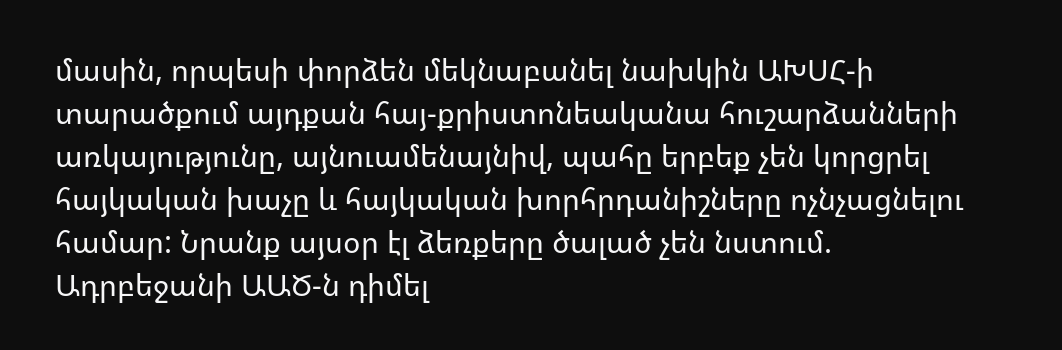մասին, որպեսի փորձեն մեկնաբանել նախկին ԱԽՍՀ-ի տարածքում այդքան հայ-քրիստոնեականա հուշարձանների առկայությունը, այնուամենայնիվ, պահը երբեք չեն կորցրել հայկական խաչը և հայկական խորհրդանիշները ոչնչացնելու համար: Նրանք այսօր էլ ձեռքերը ծալած չեն նստում. Ադրբեջանի ԱԱԾ-ն դիմել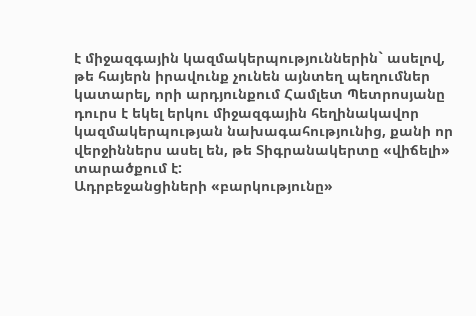է միջազգային կազմակերպություններին` ասելով, թե հայերն իրավունք չունեն այնտեղ պեղումներ կատարել, որի արդյունքում Համլետ Պետրոսյանը դուրս է եկել երկու միջազգային հեղինակավոր կազմակերպության նախագահությունից, քանի որ վերջիններս ասել են, թե Տիգրանակերտը «վիճելի» տարածքում է:
Ադրբեջանցիների «բարկությունը»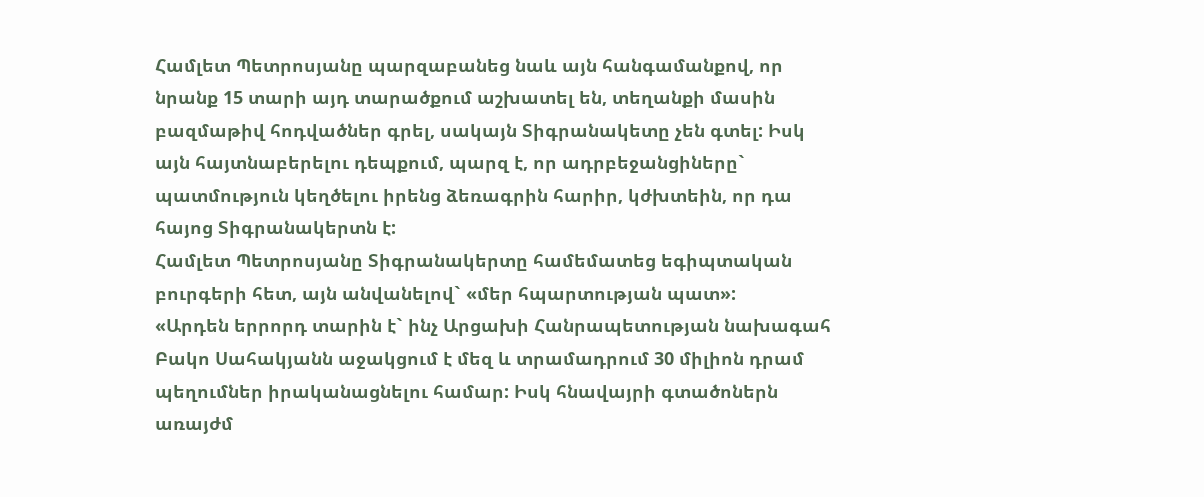Համլետ Պետրոսյանը պարզաբանեց նաև այն հանգամանքով, որ նրանք 15 տարի այդ տարածքում աշխատել են, տեղանքի մասին բազմաթիվ հոդվածներ գրել, սակայն Տիգրանակետը չեն գտել: Իսկ այն հայտնաբերելու դեպքում, պարզ է, որ ադրբեջանցիները` պատմություն կեղծելու իրենց ձեռագրին հարիր, կժխտեին, որ դա հայոց Տիգրանակերտն է:
Համլետ Պետրոսյանը Տիգրանակերտը համեմատեց եգիպտական բուրգերի հետ, այն անվանելով` «մեր հպարտության պատ»:
«Արդեն երրորդ տարին է` ինչ Արցախի Հանրապետության նախագահ Բակո Սահակյանն աջակցում է մեզ և տրամադրում 30 միլիոն դրամ պեղումներ իրականացնելու համար: Իսկ հնավայրի գտածոներն առայժմ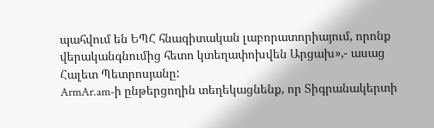պահվում են ԵՊՀ հնագիտական լաբորատորիայում, որոնք վերականգնումից հետո կտեղափոխվեն Արցախ»,- ասաց Հալետ Պետրոսյանը:
ArmAr.am-ի ընթերցողին տեղեկացնենք, որ Տիգրանակերտի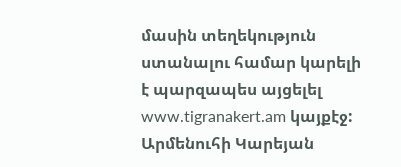մասին տեղեկություն ստանալու համար կարելի է պարզապես այցելել www.tigranakert.am կայքէջ: Արմենուհի Կարեյան